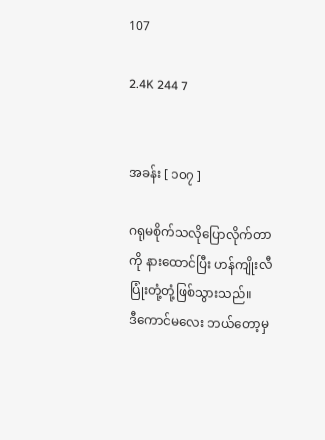107

2.4K 244 7


အခန်း [ ၁၀၇ ]

ဂရုမစိုက်သလိုပြောလိုက်တာကို နားထောင်ပြီး ဟန်ကျိုးလီ ပြုံးတုံ့တုံ့ဖြစ်သွားသည်။
ဒီကောင်မလေး ဘယ်တော့မှ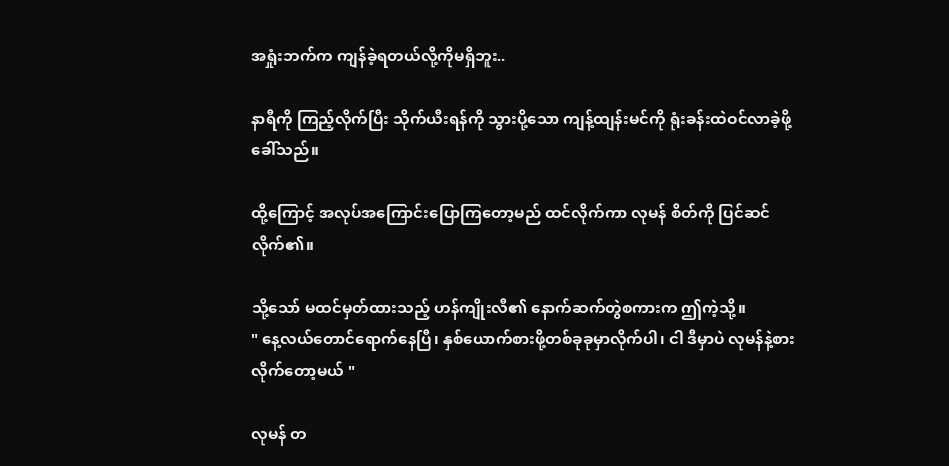အရှုံးဘက်က ကျန်ခဲ့ရတယ်လို့ကိုမရှိဘူး..

နာရီကို ကြည့်လိုက်ပြီး သိုက်ယီးရန်ကို သွားပို့သော ကျန့်ထျန်းမင်ကို ရုံးခန်းထဲဝင်လာခဲ့ဖို့ ခေါ်သည်။

ထို့ကြောင့် အလုပ်အကြောင်းပြောကြတော့မည် ထင်လိုက်ကာ လုမန် စိတ်ကို ပြင်ဆင်လိုက်၏။

သို့သော် မထင်မှတ်ထားသည့် ဟန်ကျိုးလီ၏ နောက်ဆက်တွဲစကားက ဤကဲ့သို့။
" နေ့လယ်တောင်ရောက်နေပြီ၊ နှစ်ယောက်စားဖို့တစ်ခုခုမှာလိုက်ပါ၊ ငါ ဒီမှာပဲ လုမန်နဲ့စားလိုက်တော့မယ် "

လုမန် တ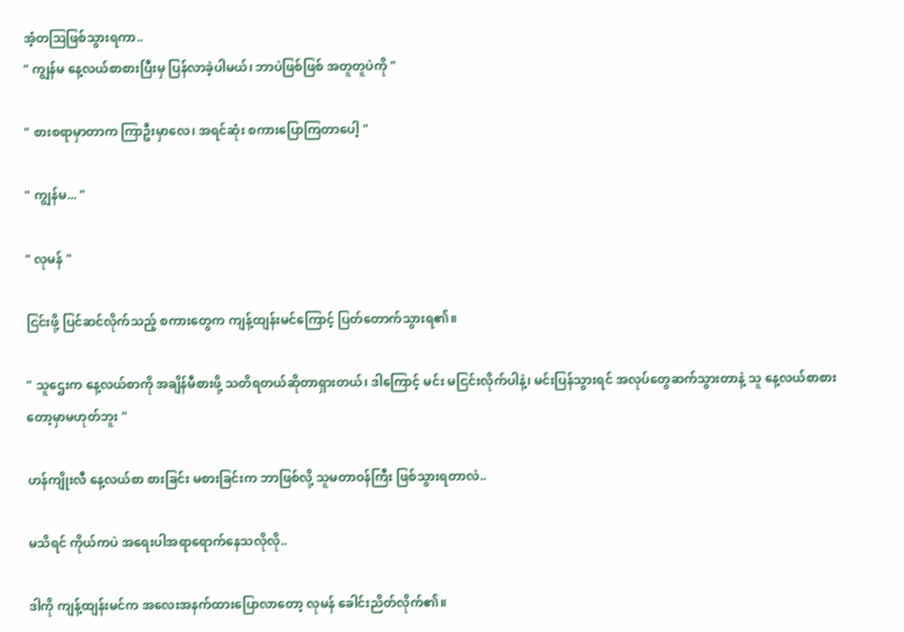အံ့တဩဖြစ်သွားရကာ..
" ကျွန်မ နေ့လယ်စာစားပြီးမှ ပြန်လာခဲ့ပါမယ်၊ ဘာပဲဖြစ်ဖြစ် အတူတူပဲကို "

" စားစရာမှာတာက ကြာဦးမှာလေ၊ အရင်ဆုံး စကားပြောကြတာပေါ့ "

" ကျွန်မ... "

" လုမန် "

ငြင်းဖို့ ပြင်ဆင်လိုက်သည့် စကားတွေက ကျန့်ထျန်းမင်ကြောင့် ပြတ်တောက်သွားရ၏။

" သူဌေးက နေ့လယ်စာကို အချိန်မီစားဖို့ သတိရတယ်ဆိုတာရှားတယ်၊ ဒါကြောင့် မင်း မငြင်းလိုက်ပါနဲ့၊ မင်းပြန်သွားရင် အလုပ်တွေဆက်သွားတာနဲ့ သူ နေ့လယ်စာစားတော့မှာမဟုတ်ဘူး "

ဟန်ကျိုးလီ နေ့လယ်စာ စားခြင်း မစားခြင်းက ဘာဖြစ်လို့ သူမတာဝန်ကြီး ဖြစ်သွားရတာလဲ..

မသိရင် ကိုယ်ကပဲ အရေးပါအရာရောက်နေသလိုလို..

ဒါကို ကျန့်ထျန်းမင်က အလေးအနက်ထားပြောလာတော့ လုမန် ခေါင်းညိတ်လိုက်၏။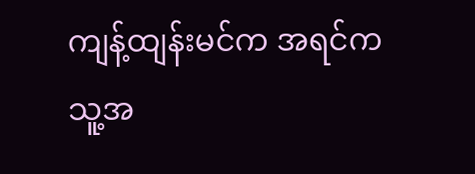ကျန့်ထျန်းမင်က အရင်က သူ့အ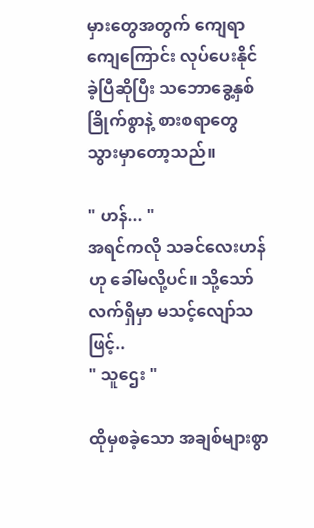မှားတွေအတွက် ကျေရာကျေကြောင်း လုပ်ပေးနိုင်ခဲ့ပြီဆိုပြီး သဘောခွေ့နှစ်ခြိုက်စွာနဲ့ စားစရာတွေ သွားမှာတော့သည်။

" ဟန်... "
အရင်ကလို သခင်လေးဟန်ဟု ခေါ်မလို့ပင်။ သို့သော် လက်ရှိမှာ မသင့်လျော်သဖြင့်..
" သူဌေး "

ထိုမှစခဲ့သော အချစ်များစွာ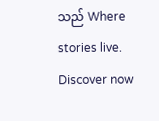သည် Where stories live. Discover now